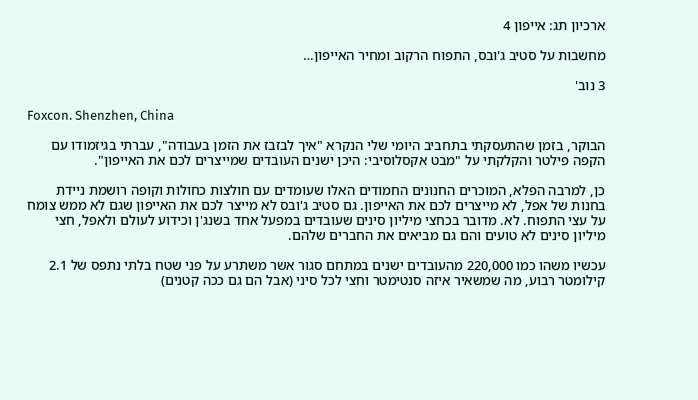ארכיון תג: אייפון 4

מחשבות על סטיב ג'ובס, התפוח הרקוב ומחיר האייפון…

3 נוב'

Foxcon. Shenzhen, China

הבוקר, בזמן שהתעסקתי בתחביב היומי שלי הנקרא "איך לבזבז את הזמן בעבודה", עברתי בגיזמודו עם הקפה פילטר והקלקתי על "מבט אקסלוסיבי: היכן ישנים העובדים שמייצרים לכם את האייפון".

כן, למרבה הפלא, המוכרים החנונים החמודים האלו שעומדים עם חולצות כחולות וקופה רושמת ניידת בחנות של אפל, לא מייצרים לכם את האייפון. גם סטיב ג'ובס לא מייצר לכם את האייפון שגם לא ממש צומח על עצי התפוח. לא. מדובר בכחצי מיליון סינים שעובדים במפעל אחד בשנג'ן וכידוע לעולם ולאפל, חצי מיליון סינים לא טועים והם גם מביאים את החברים שלהם.

עכשיו משהו כמו 220,000 מהעובדים ישנים במתחם סגור אשר משתרע על פני שטח בלתי נתפס של 2.1 קילומטר רבוע, מה שמשאיר איזה סנטימטר וחצי לכל סיני (אבל הם גם ככה קטנים)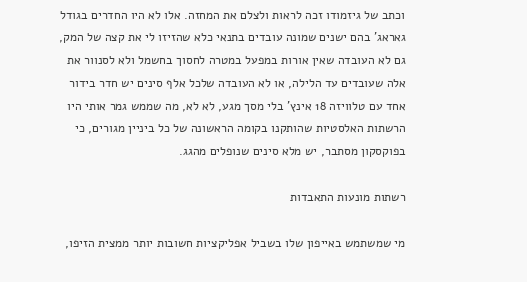וכתב של גיזמודו זכה לראות ולצלם את המחזה. אלו לא היו החדרים בגודל גאראג' בהם ישנים שמונה עובדים בתנאי כלא שהזיזו לי את קצה של המק, גם לא העובדה שאין אורות במפעל במטרה לחסוך בחשמל ולא לסנוור את אלה שעובדים עד הלילה, או לא העובדה שלכל אלף סינים יש חדר בידור אחד עם טלוויזה 18 אינץ' בלי מסך מגע, לא לא, מה שממש גמר אותי היו הרשתות האלסטיות שהותקנו בקומה הראשונה של כל ביניין מגורים, כי בפוקסקון מסתבר, יש מלא סינים שנופלים מהגג.

רשתות מונעות התאבדות

מי שמשתמש באייפון שלו בשביל אפליקציות חשובות יותר ממצית הזיפו,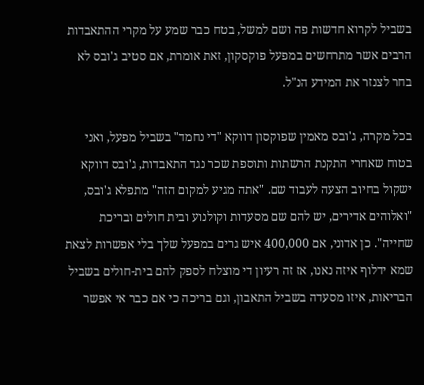בשביל לקרוא חדשות פה ושם למשל, בטח כבר שמע על מקרי ההתאבדות הרבים אשר מתרחשים במפעל פוקסקון, זאת אומרת, אם סטיב ג'ובס לא בחר לצנזר את המידע הנ"ל.

בכל מקרה, ג'ובס מאמין שפוקסון דווקא "די נחמד" בשביל מפעל, ואני בטוח שאחרי התקנת הרשתות ותוספת שכר נגד התאבדות, ג'ובס דווקא ישקול בחיוב הצעה לעבוד שם. "אתה מגיע למקום הזה" מתפלא ג'ובס, "ואלוהים אדירים, יש להם שם מסעדות וקולנוע ובית חולים ובריכת שחייה". כן אדוני, אם 400,000 איש גרים במפעל שלך בלי אפשרות לצאת שמא ידלוף איזה נאנו, אז זה רעיון די מוצלח לספק להם בית-חולים בשביל הבריאות, איזו מסעדה בשביל התאבון, וגם בריכה כי אם כבר אי אפשר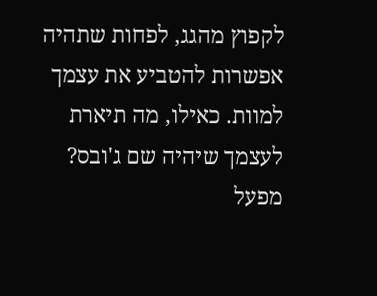לקפוץ מהגג, לפחות שתהיה אפשרות להטביע את עצמך למוות. כאילו, מה תיארת לעצמך שיהיה שם ג'ובס? מפעל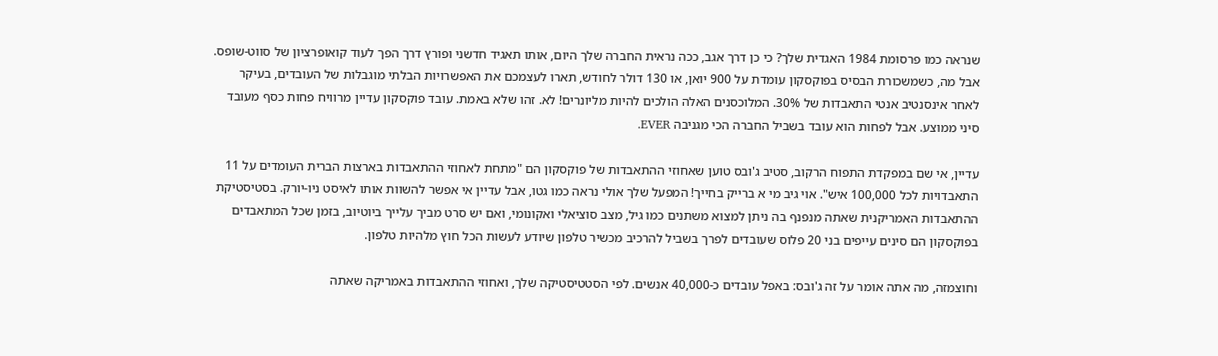שנראה כמו פרסומת 1984 האגדית שלך? כי כן דרך אגב, ככה נראית החברה שלך היום, אותו תאגיד חדשני ופורץ דרך הפך לעוד קואופרציון של סווט-שופס. אבל מה, כשמשכורת הבסיס בפוקסקון עומדת על 900 יואן, או 130 דולר לחודש, תארו לעצמכם את האפשרויות הבלתי מוגבלות של העובדים, בעיקר לאחר אינסנטיב אנטי התאבדות של 30%. המלוכסנים האלה הולכים להיות מליונרים! לא. זהו שלא באמת. עובד פוקסקון עדיין מרוויח פחות כסף מעובד סיני ממוצע. אבל לפחות הוא עובד בשביל החברה הכי מגניבה EVER.

עדיין, אי שם במפקדת התפוח הרקוב, סטיב ג'ובס טוען שאחוזי ההתאבדות של פוקסקון הם "מתחת לאחוזי ההתאבדות בארצות הברית העומדים על 11 התאבדויות לכל 100,000 איש". אוי גיב מי א ברייק בחייך! המפעל שלך אולי נראה כמו גטו, אבל עדיין אי אפשר להשוות אותו לאיסט ניו-יורק. בסטיסטיקת ההתאבדות האמריקנית שאתה מנפנף בה ניתן למצוא משתנים כמו גיל, מצב סוציאלי ואקונומי, ואם יש סרט מביך עלייך ביוטיוב, בזמן שכל המתאבדים בפוקסקון הם סינים עייפים בני 20 פלוס שעובדים לפרך בשביל להרכיב מכשיר טלפון שיודע לעשות הכל חוץ מלהיות טלפון.

וחוצמזה, מה אתה אומר על זה ג'ובס: באפל עובדים כ-40,000 אנשים. לפי הסטטיסטיקה שלך, ואחוזי ההתאבדות באמריקה שאתה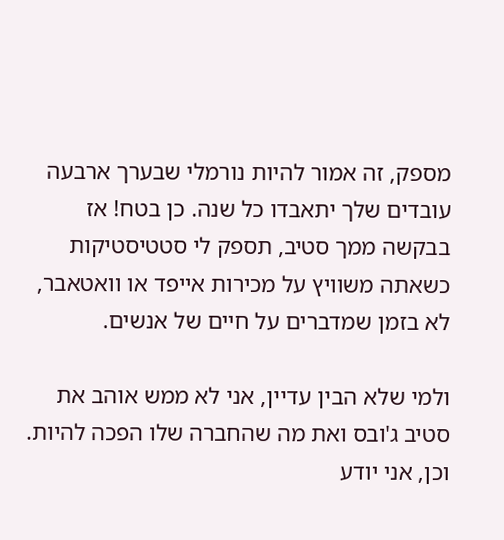מספק, זה אמור להיות נורמלי שבערך ארבעה עובדים שלך יתאבדו כל שנה. כן בטח! אז בבקשה ממך סטיב, תספק לי סטטיסטיקות כשאתה משוויץ על מכירות אייפד או וואטאבר, לא בזמן שמדברים על חיים של אנשים.

ולמי שלא הבין עדיין, אני לא ממש אוהב את סטיב ג'ובס ואת מה שהחברה שלו הפכה להיות. וכן, אני יודע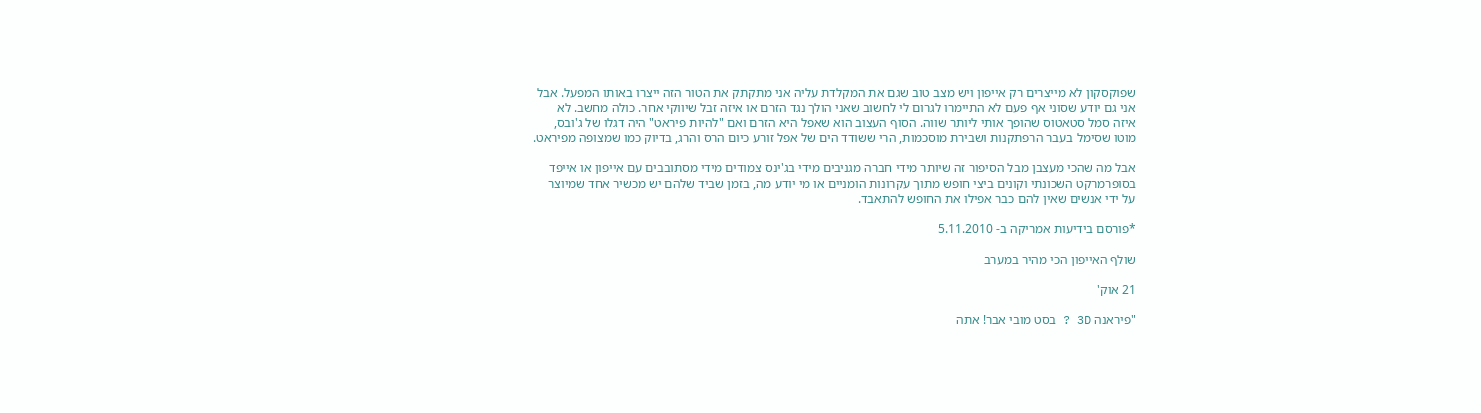שפוקסקון לא מייצרים רק אייפון ויש מצב טוב שגם את המקלדת עליה אני מתקתק את הטור הזה ייצרו באותו המפעל. אבל אני גם יודע שסוני אף פעם לא התיימרו לגרום לי לחשוב שאני הולך נגד הזרם או איזה זבל שיווקי אחר. כולה מחשב. לא איזה סמל סטאטוס שהופך אותי ליותר שווה. הסוף העצוב הוא שאפל היא הזרם ואם "להיות פיראט" היה דגלו של ג'ובס, מוטו שסימל בעבר הרפתקנות ושבירת מוסכמות, הרי ששודד הים של אפל זורע כיום הרס והרג, בדיוק כמו שמצופה מפיראט.

אבל מה שהכי מעצבן מבל הסיפור זה שיותר מידי חברה מגניבים מידי בג'ינס צמודים מידי מסתובבים עם אייפון או אייפד בסופרמרקט השכונתי וקונים ביצי חופש מתוך עקרונות הומניים או מי יודע מה, בזמן שביד שלהם יש מכשיר אחד שמיוצר על ידי אנשים שאין להם כבר אפילו את החופש להתאבד.

*פורסם בידיעות אמריקה ב- 5.11.2010

שולף האייפון הכי מהיר במערב

21 אוק'

"פיראנה 3D ? בסט מובי אבר! אתה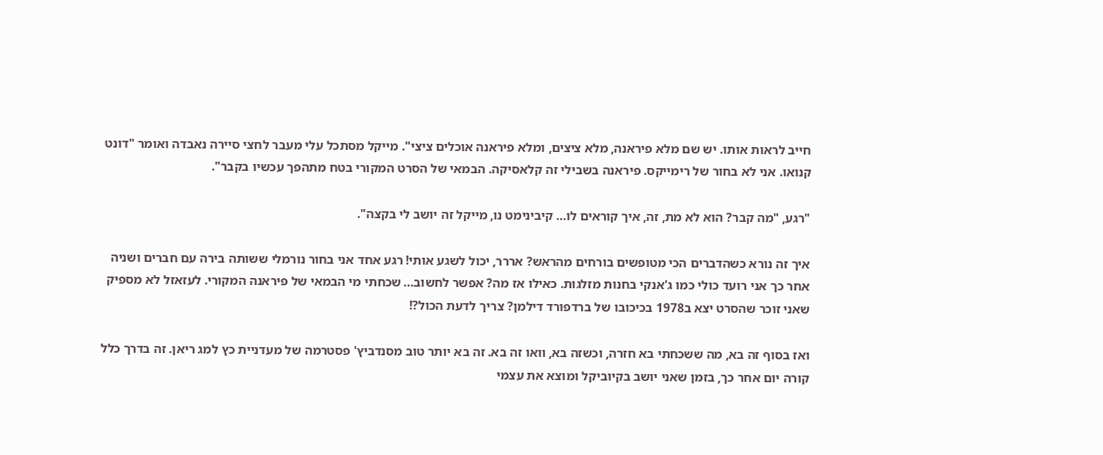חייב לראות אותו. יש שם מלא פיראנה, מלא ציצים, ומלא פיראנה אוכלים ציצי". מייקל מסתכל עלי מעבר לחצי סיירה נאבדה ואומר "דונט קנואו. אני לא בחור של רימייקס. פיראנה בשבילי זה קלאסיקה. הבמאי של הסרט המקורי בטח מתהפך עכשיו בקבר".

"רגע, "מה קבר? הוא לא מת, זה, איך קוראים לו… קיבינימט נו, מייקל זה יושב לי בקצה".

איך זה נורא כשהדברים הכי מטופשים בורחים מהראש? אררר, יכול לשגע אותי! רגע אחד אני בחור נורמלי ששותה בירה עם חברים ושניה אחר כך אני רועד כולי כמו ג'אנקי בחנות מזלגות. כאילו אז מה? אפשר לחשוב… שכחתי מי הבמאי של פיראנה המקורי. לעזאזל לא מספיק שאני זוכר שהסרט יצא ב1978 בכיכובו של ברדפורד דילמן? צריך לדעת הכול?!

ואז בסוף זה בא, מה ששכחתי בא חזרה, וכשזה בא, וואו זה בא. זה בא יותר טוב מסנדביץ' פסטרמה של מעדניית כץ למג ריאן. זה בדרך כלל קורה יום אחר כך, בזמן שאני יושב בקיוביקל ומוצא את עצמי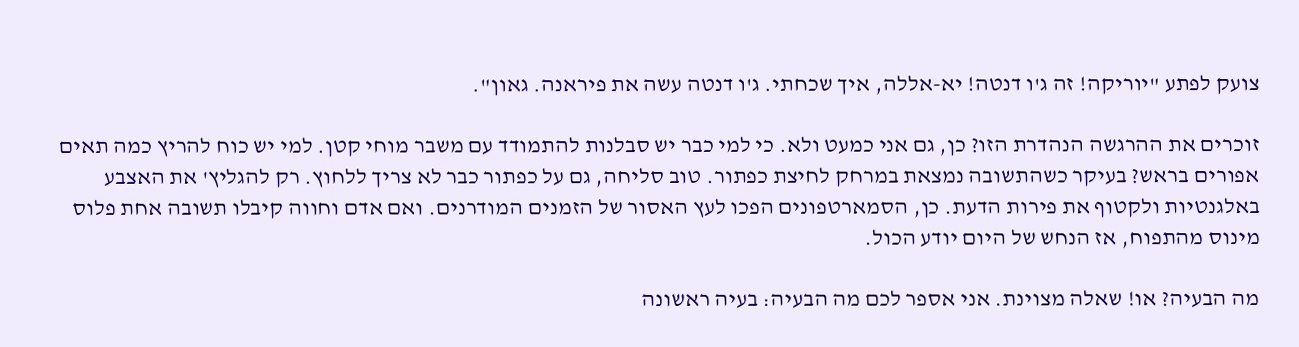צועק לפתע "יוריקה! זה ג'ו דנטה! יא-אללה, איך שכחתי. ג'ו דנטה עשה את פיראנה. גאון".

זוכרים את ההרגשה הנהדרת הזו? כן, גם אני כמעט ולא. כי למי כבר יש סבלנות להתמודד עם משבר מוחי קטן. למי יש כוח להריץ כמה תאים אפורים בראש? בעיקר כשהתשובה נמצאת במרחק לחיצת כפתור. טוב סליחה, גם על כפתור כבר לא צריך ללחוץ. רק להגליץ' את האצבע באלגנטיות ולקטוף את פירות הדעת. כן, הסמארטפונים הפכו לעץ האסור של הזמנים המודרנים. ואם אדם וחווה קיבלו תשובה אחת פלוס מינוס מהתפוח, אז הנחש של היום יודע הכול.

מה הבעיה? או! שאלה מצוינת. אני אספר לכם מה הבעיה: בעיה ראשונה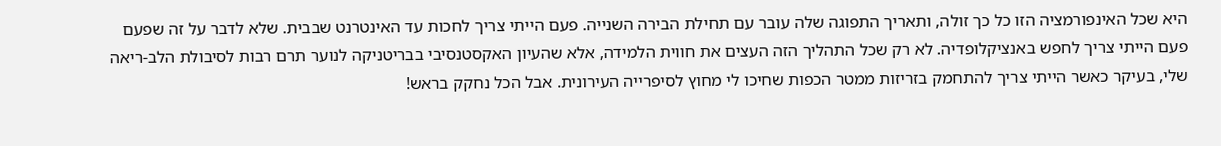היא שכל האינפורמציה הזו כל כך זולה, ותאריך התפוגה שלה עובר עם תחילת הבירה השנייה. פעם הייתי צריך לחכות עד האינטרנט שבבית. שלא לדבר על זה שפעם פעם הייתי צריך לחפש באנציקלופדיה. לא רק שכל התהליך הזה העצים את חווית הלמידה, אלא שהעיון האקסטנסיבי בבריטניקה לנוער תרם רבות לסיבולת הלב-ריאה שלי, בעיקר כאשר הייתי צריך להתחמק בזריזות ממטר הכפות שחיכו לי מחוץ לסיפרייה העירונית. אבל הכל נחקק בראש!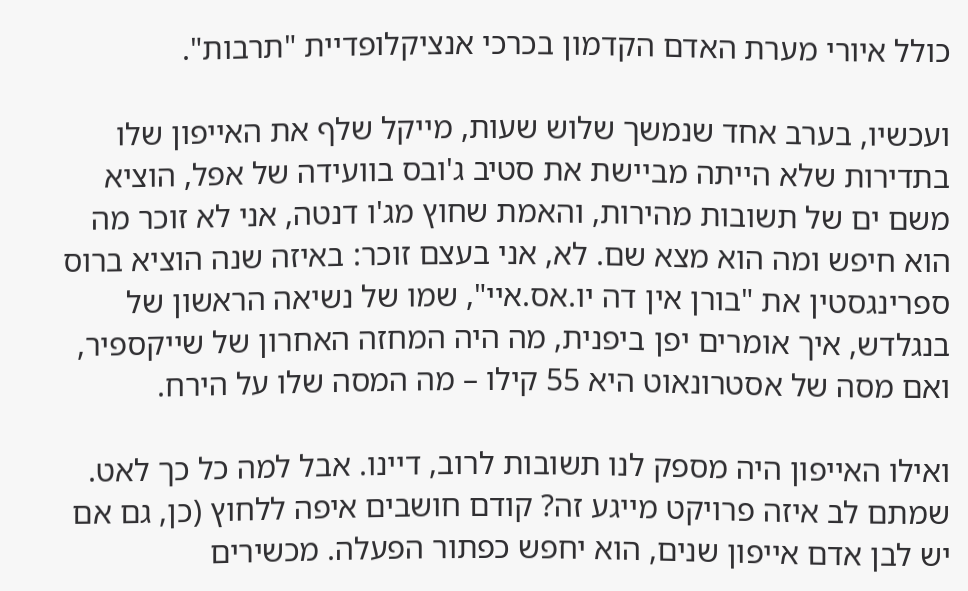כולל איורי מערת האדם הקדמון בכרכי אנציקלופדיית "תרבות".

ועכשיו, בערב אחד שנמשך שלוש שעות, מייקל שלף את האייפון שלו בתדירות שלא הייתה מביישת את סטיב ג'ובס בוועידה של אפל, הוציא משם ים של תשובות מהירות, והאמת שחוץ מג'ו דנטה, אני לא זוכר מה הוא חיפש ומה הוא מצא שם. לא, אני בעצם זוכר: באיזה שנה הוציא ברוס ספרינגסטין את "בורן אין דה יו.אס.איי", שמו של נשיאה הראשון של בנגלדש, איך אומרים יפן ביפנית, מה היה המחזה האחרון של שייקספיר, ואם מסה של אסטרונאוט היא 55 קילו – מה המסה שלו על הירח.

ואילו האייפון היה מספק לנו תשובות לרוב, דיינו. אבל למה כל כך לאט. שמתם לב איזה פרויקט מייגע זה? קודם חושבים איפה ללחוץ (כן, גם אם יש לבן אדם אייפון שנים, הוא יחפש כפתור הפעלה. מכשירים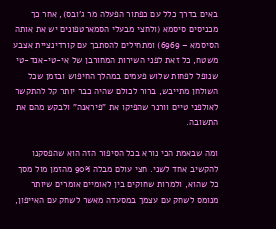באים בדרך כלל עם כפתור הפעלה מר ג'ובס), אחר כך מכניסים סיסמא (ולחצי מבעלי הסמארטפונים יש את אותה הסיסמא – 6969) ומתחילים להסתבך עם קורדינציית אצבע משטח, כל זאת לפני השירות המחורבן של אי-טי-אנד-טי שנופל לפחות שלוש פעמים במהלך החיפוש ובזמן שכל השולחן מתייבש, ברור לכולם שהיה כבר יותר קל להתקשר לאולפני טיים וורנר שהפיקו את "פיראנה" ולבקש מהם את התשובה.

ומה שבאמת הכי נורא בכל הסיפור הזה הוא שהפסקנו להקשיב אחד לשני. חצי עולם מבלה 90% מהזמן מול מסך כל שהוא, ולמרות שחוקים בין לאומיים אומרים שיותר מנומס לשחק עם עצמך במסעדה מאשר לשחק עם האייפון,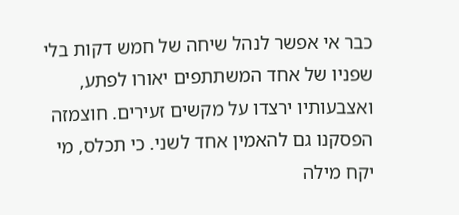כבר אי אפשר לנהל שיחה של חמש דקות בלי שפניו של אחד המשתתפים יאורו לפתע, ואצבעותיו ירצדו על מקשים זעירים. חוצמזה הפסקנו גם להאמין אחד לשני. כי תכלס, מי יקח מילה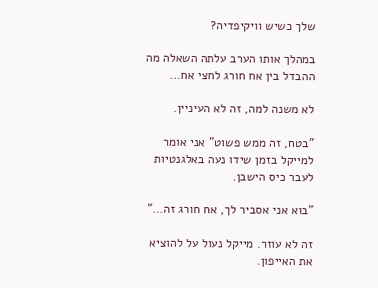שלך כשיש וויקיפדיה?

במהלך אותו הערב עלתה השאלה מה ההבדל בין אח חורג לחצי אח…

לא משנה למה, זה לא העיניין.

"בטח, זה ממש פשוט" אני אומר למייקל בזמן שידו נעה באלגנטיות לעבר כיס הישבן.

"בוא אני אסביר לך, אח חורג זה…"

זה לא עוזר. מייקל נעול על להוציא את האייפון.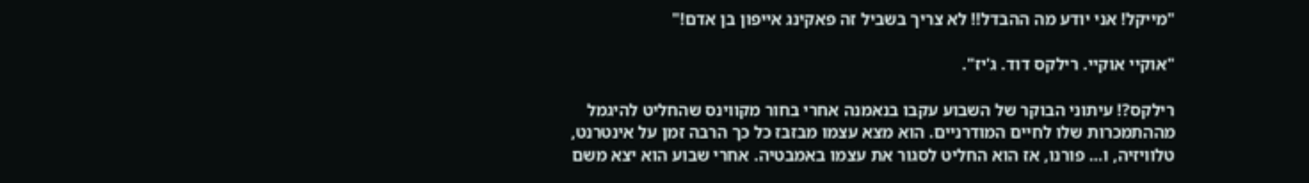"מייקל! אני יודע מה ההבדל!! לא צריך בשביל זה פאקינג אייפון בן אדם!"

"אוקיי אוקיי. רילקס דוד. ג'יז".

רילקס?! עיתוני הבוקר של השבוע עקבו בנאמנה אחרי בחור מקווינס שהחליט להיגמל מההתמכרות שלו לחיים המודרניים. הוא מצא עצמו מבזבז כל כך הרבה זמן על אינטרנט, טלוויזיה, ו… פורנו, אז הוא החליט לסגור את עצמו באמבטיה. אחרי שבוע הוא יצא משם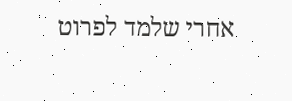אחרי שלמד לפרוט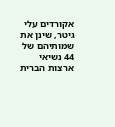אקורדים עלי גיטר, שינן את שמותיהם של 44 נשיאי ארצות הברית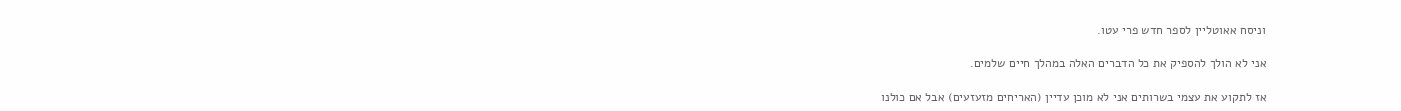וניסח אאוטליין לספר חדש פרי עטו.

אני לא הולך להספיק את כל הדברים האלה במהלך חיים שלמים.

אז לתקוע את עצמי בשרותים אני לא מוכן עדיין (האריחים מזעזעים) אבל אם כולנו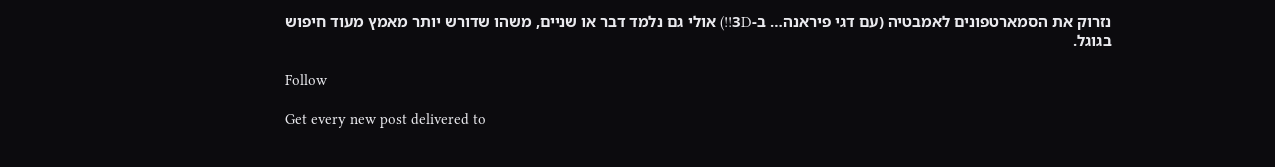נזרוק את הסמארטפונים לאמבטיה (עם דגי פיראנה… ב-3D!!) אולי גם נלמד דבר או שניים, משהו שדורש יותר מאמץ מעוד חיפוש בגוגל.

Follow

Get every new post delivered to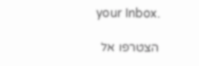your Inbox.

הצטרפו אל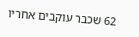62 שכבר עוקבים אחריו